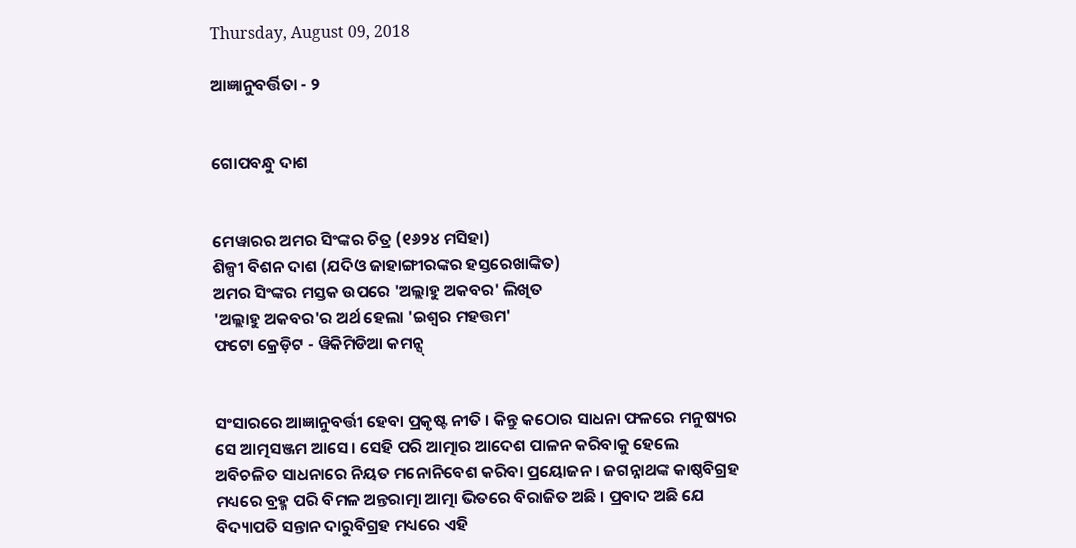Thursday, August 09, 2018

ଆଜ୍ଞାନୁବର୍ତ୍ତିତା - ୨


ଗୋପବନ୍ଧୁ ଦାଶ


ମେୱାରର ଅମର ସିଂଙ୍କର ଚିତ୍ର (୧୬୨୪ ମସିହା)
ଶିଳ୍ପୀ ବିଶନ ଦାଶ (ଯଦିଓ ଜାହାଙ୍ଗୀରଙ୍କର ହସ୍ତରେଖାଙ୍କିତ)
ଅମର ସିଂଙ୍କର ମସ୍ତକ ଉପରେ 'ଅଲ୍ଲାହୁ ଅକବର' ଲିଖିତ
'ଅଲ୍ଲାହୁ ଅକବର'ର ଅର୍ଥ ହେଲା 'ଇଶ୍ୱର ମହତ୍ତମ'
ଫଟୋ କ୍ରେଡ଼ିଟ - ୱିକିମିଡିଆ କମନ୍ସ୍


ସଂସାରରେ ଆଜ୍ଞାନୁବର୍ତ୍ତୀ ହେବା ପ୍ରକୃଷ୍ଟ ନୀତି । କିନ୍ତୁ କଠୋର ସାଧନା ଫଳରେ ମନୁଷ୍ୟର ସେ ଆତ୍ମସଞ୍ଜମ ଆସେ । ସେହି ପରି ଆତ୍ମାର ଆଦେଶ ପାଳନ କରିବାକୁ ହେଲେ ଅବିଚଳିତ ସାଧନାରେ ନିୟତ ମନୋନିବେଶ କରିବା ପ୍ରୟୋଜନ । ଜଗନ୍ନାଥଙ୍କ କାଷ୍ଠବିଗ୍ରହ ମଧ୍ୟରେ ବ୍ରହ୍ମ ପରି ବିମଳ ଅନ୍ତରାତ୍ମା ଆତ୍ମା ଭିତରେ ବିରାଜିତ ଅଛି । ପ୍ରବାଦ ଅଛି ଯେ ବିଦ୍ୟାପତି ସନ୍ତାନ ଦାରୁବିଗ୍ରହ ମଧ୍ୟରେ ଏହି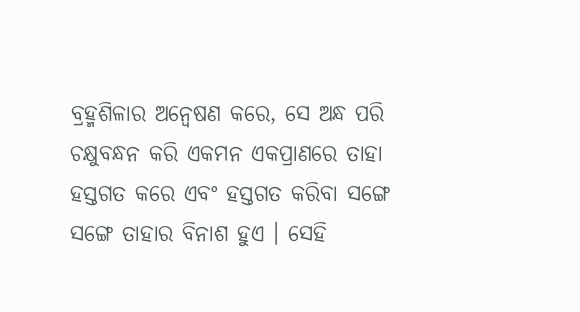ବ୍ରହ୍ମଶିଳାର ଅନ୍ୱେଷଣ କରେ, ସେ ଅନ୍ଧ ପରି ଚକ୍ଷୁବନ୍ଧନ କରି ଏକମନ ଏକପ୍ରାଣରେ ତାହା ହସ୍ତଗତ କରେ ଏବଂ ହସ୍ତଗତ କରିବା ସଙ୍ଗେ ସଙ୍ଗେ ତାହାର ବିନାଶ ହୁଏ । ସେହି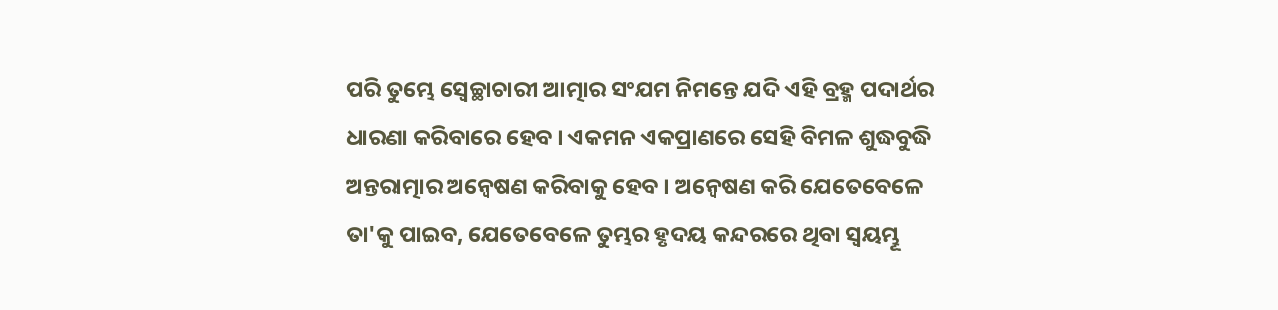ପରି ତୁମ୍ଭେ ସ୍ୱେଚ୍ଛାଚାରୀ ଆତ୍ମାର ସଂଯମ ନିମନ୍ତେ ଯଦି ଏହି ବ୍ରହ୍ମ ପଦାର୍ଥର ଧାରଣା କରିବାରେ ହେବ । ଏକମନ ଏକପ୍ରାଣରେ ସେହି ବିମଳ ଶୁଦ୍ଧବୁଦ୍ଧି ଅନ୍ତରାତ୍ମାର ଅନ୍ୱେଷଣ କରିବାକୁ ହେବ । ଅନ୍ୱେଷଣ କରି ଯେତେବେଳେ ତା'କୁ ପାଇବ, ଯେତେବେଳେ ତୁମ୍ଭର ହୃଦୟ କନ୍ଦରରେ ଥିବା ସ୍ୱୟମ୍ଭୂ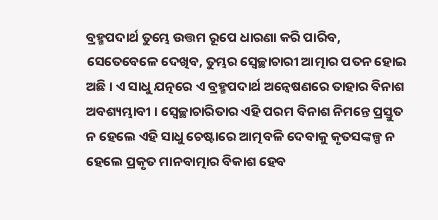ବ୍ରହ୍ମପଦାର୍ଥ ତୁମ୍ଭେ ଉତ୍ତମ ରୂପେ ଧାରଣା କରି ପାରିବ, ସେତେବେଳେ ଦେଖିବ, ତୁମ୍ଭର ସ୍ୱେଚ୍ଛାଚାରୀ ଆତ୍ମାର ପତନ ହୋଇ ଅଛି । ଏ ସାଧୁ ଯତ୍ନରେ ଏ ବ୍ରହ୍ମପଦାର୍ଥ ଅନ୍ୱେଷଣରେ ତାହାର ବିନାଶ ଅବଶ୍ୟମ୍ଭାବୀ । ସ୍ୱେଚ୍ଛାଚାରିତାର ଏହି ପରମ ବିନାଶ ନିମନ୍ତେ ପ୍ରସ୍ତୁତ ନ ହେଲେ ଏହି ସାଧୁ ଚେଷ୍ଟାରେ ଆତ୍ମବଳି ଦେବାକୁ କୃତସଙ୍କଳ୍ପ ନ ହେଲେ ପ୍ରକୃତ ମାନବାତ୍ମାର ବିକାଶ ହେବ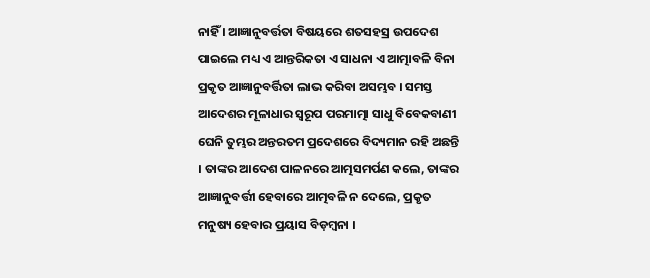ନାହିଁ । ଆଜ୍ଞାନୁବର୍ତ୍ତତା ବିଷୟରେ ଶତସହସ୍ର ଉପଦେଶ ପାଇଲେ ମଧ୍ୟ ଏ ଆନ୍ତରିକତା ଏ ସାଧନା ଏ ଆତ୍ମାବଳି ବିନା ପ୍ରକୃତ ଆଜ୍ଞାନୁବର୍ତ୍ତିତା ଲାଭ କରିବା ଅସମ୍ଭବ । ସମସ୍ତ ଆଦେଶର ମୂଳାଧାର ସ୍ୱରୂପ ପରମାତ୍ମା ସାଧୁ ବିବେକବାଣୀ ଘେନି ତୁମ୍ଭର ଅନ୍ତରତମ ପ୍ରଦେଶରେ ବିଦ୍ୟମାନ ରହି ଅଛନ୍ତି । ତାଙ୍କର ଆଦେଶ ପାଳନରେ ଆତ୍ମସମର୍ପଣ କଲେ, ତାଙ୍କର ଆଜ୍ଞାନୁବର୍ତ୍ତୀ ହେବାରେ ଆତ୍ମବଳି ନ ଦେଲେ, ପ୍ରକୃତ ମନୁଷ୍ୟ ହେବାର ପ୍ରୟାସ ବିଡ଼ମ୍ୱନା ।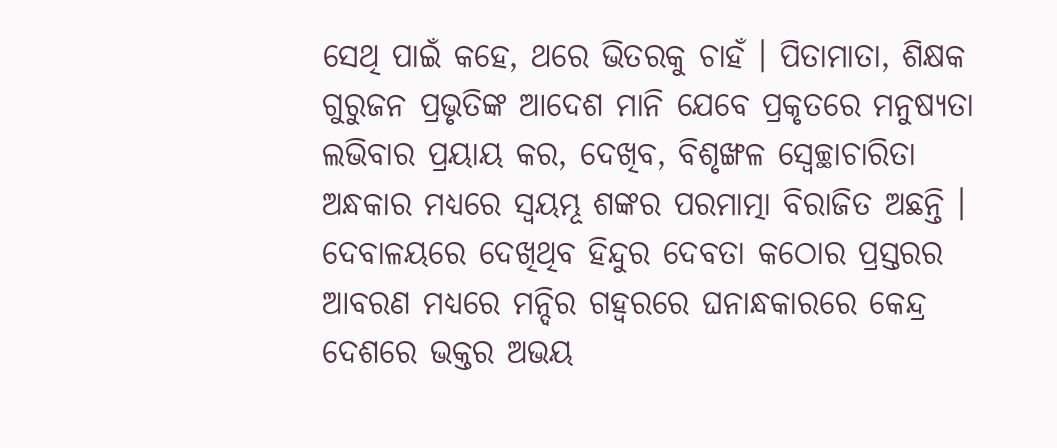ସେଥି ପାଇଁ କହେ, ଥରେ ଭିତରକୁ ଚାହଁ । ପିତାମାତା, ଶିକ୍ଷକ ଗୁରୁଜନ ପ୍ରଭୃତିଙ୍କ ଆଦେଶ ମାନି ଯେବେ ପ୍ରକୃତରେ ମନୁଷ୍ୟତା ଲଭିବାର ପ୍ରୟାୟ କର, ଦେଖିବ, ବିଶୃଙ୍ଖଳ ସ୍ୱେଚ୍ଛାଚାରିତା ଅନ୍ଧକାର ମଧ୍ୟରେ ସ୍ୱୟମ୍ଭୂ ଶଙ୍କର ପରମାତ୍ମା ବିରାଜିତ ଅଛନ୍ତି । ଦେବାଳୟରେ ଦେଖିଥିବ ହିନ୍ଦୁର ଦେବତା କଠୋର ପ୍ରସ୍ତରର ଆବରଣ ମଧ୍ୟରେ ମନ୍ଦିର ଗହ୍ୱରରେ ଘନାନ୍ଧକାରରେ କେନ୍ଦ୍ର ଦେଶରେ ଭକ୍ତର ଅଭୟ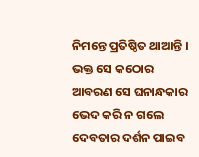ନିମନ୍ତେ ପ୍ରତିଷ୍ଠିତ ଥାଆନ୍ତି । ଭକ୍ତ ସେ କଠୋର ଆବରଣ ସେ ଘନାନ୍ଧକାର ଭେଦ କରି ନ ଗଲେ ଦେବତାର ଦର୍ଶନ ପାଇବ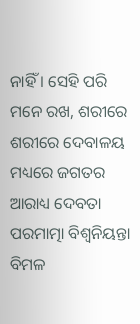ନାହିଁ । ସେହି ପରି ମନେ ରଖ, ଶରୀରେ ଶରୀରେ ଦେବାଳୟ ମଧ୍ୟରେ ଜଗତର ଆରାଧ୍ୟ ଦେବତା ପରମାତ୍ମା ବିଶ୍ୱନିୟନ୍ତା ବିମଳ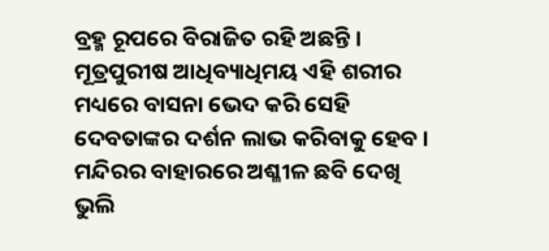ବ୍ରହ୍ମ ରୂପରେ ବିରାଜିତ ରହି ଅଛନ୍ତି । ମୂତ୍ରପୁରୀଷ ଆଧିବ୍ୟାଧିମୟ ଏହି ଶରୀର ମଧ୍ୟରେ ବାସନା ଭେଦ କରି ସେହି ଦେବତାଙ୍କର ଦର୍ଶନ ଲାଭ କରିବାକୁ ହେବ । ମନ୍ଦିରର ବାହାରରେ ଅଶ୍ଳୀଳ ଛବି ଦେଖି ଭୁଲି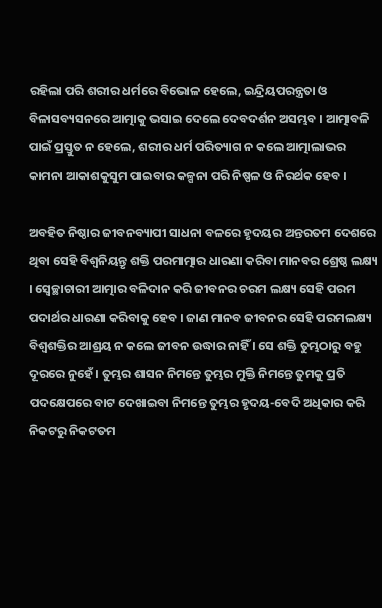ରହିଲା ପରି ଶରୀର ଧର୍ମରେ ବିଭୋଳ ହେଲେ, ଇନ୍ଦ୍ରିୟପରନ୍ତ୍ରତା ଓ ବିଳାସବ୍ୟସନରେ ଆତ୍ମାକୁ ଭସାଇ ଦେଲେ ଦେବଦର୍ଶନ ଅସମ୍ଭବ । ଆତ୍ମାବଳି ପାଇଁ ପ୍ରସ୍ତୁତ ନ ହେଲେ, ଶରୀର ଧର୍ମ ପରିତ୍ୟାଗ ନ କଲେ ଆତ୍ମାଲାଭର କାମନା ଆକାଶକୁସୁମ ପାଇବାର କଳ୍ପନା ପରି ନିଷ୍ପଳ ଓ ନିରର୍ଥକ ହେବ ।

ଅବହିତ ନିଷ୍ଠାର ଜୀବନବ୍ୟାପୀ ସାଧନା ବଳରେ ହୃଦୟର ଅନ୍ତରତମ ଦେଶରେ ଥିବା ସେହି ବିଶ୍ୱନିୟନ୍ତୃ ଶକ୍ତି ପରମାତ୍ମାର ଧାରଣା କରିବା ମାନବର ଶ୍ରେଷ୍ଠ ଲକ୍ଷ୍ୟ । ସ୍ୱେଚ୍ଛାଚାରୀ ଆତ୍ମାର ବଳିଦାନ କରି ଜୀବନର ଚରମ ଲକ୍ଷ୍ୟ ସେହି ପରମ ପଦାର୍ଥର ଧାରଣା କରିବାକୁ ହେବ । ଜାଣ ମାନବ ଜୀବନର ସେହି ପରମଲକ୍ଷ୍ୟ ବିଶ୍ୱଶକ୍ତିର ଆଶ୍ରୟ ନ କଲେ ଜୀବନ ଉଦ୍ଧାର ନାହିଁ । ସେ ଶକ୍ତି ତୁମ୍ଭଠାରୁ ବହୁ ଦୂରରେ ନୁହେଁ । ତୁମ୍ଭର ଶାସନ ନିମନ୍ତେ ତୁମ୍ଭର ମୁକ୍ତି ନିମନ୍ତେ ତୁମକୁ ପ୍ରତି ପଦକ୍ଷେପରେ ବାଟ ଦେଖାଇବା ନିମନ୍ତେ ତୁମ୍ଭର ହୃଦୟ-ବେଦି ଅଧିକାର କରି ନିକଟରୁ ନିକଟତମ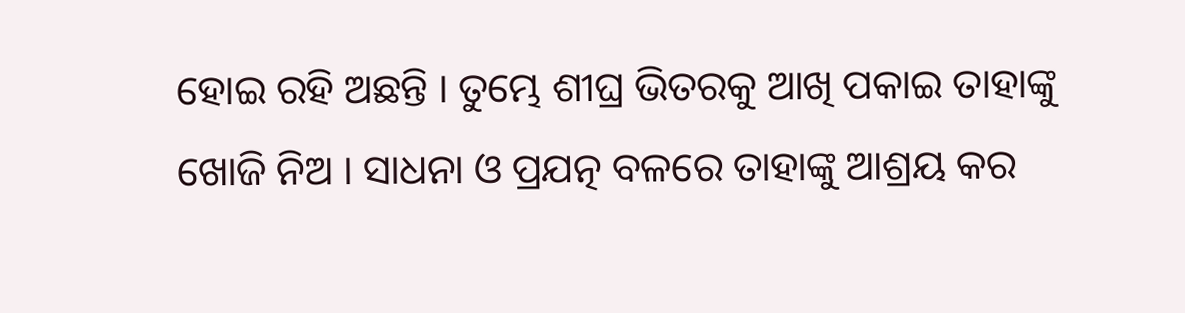ହୋଇ ରହି ଅଛନ୍ତି । ତୁମ୍ଭେ ଶୀଘ୍ର ଭିତରକୁ ଆଖି ପକାଇ ତାହାଙ୍କୁ ଖୋଜି ନିଅ । ସାଧନା ଓ ପ୍ରଯତ୍ନ ବଳରେ ତାହାଙ୍କୁ ଆଶ୍ରୟ କର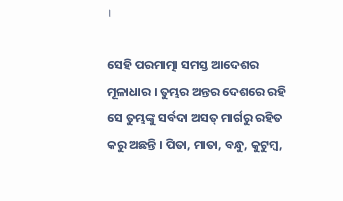।

ସେହି ପରମାତ୍ମା ସମସ୍ତ ଆଦେଶର ମୂଳାଧାର । ତୁମ୍ଭର ଅନ୍ତର ଦେଶରେ ରହି ସେ ତୁମ୍ଭଙ୍କୁ ସର୍ବଦା ଅସତ୍ ମାର୍ଗରୁ ରହିତ କରୁ ଅଛନ୍ତି । ପିତା, ମାତା, ବନ୍ଧୁ, କୁଟୁମ୍ୱ,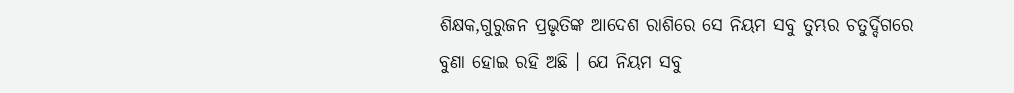ଶିକ୍ଷକ,ଗୁରୁଜନ ପ୍ରଭୃତିଙ୍କ ଆଦେଶ ରାଶିରେ ସେ ନିୟମ ସବୁ ତୁମ୍ଭର ଚତୁର୍ଦ୍ଦିଗରେ ବୁଣା ହୋଇ ରହି ଅଛି । ଯେ ନିୟମ ସବୁ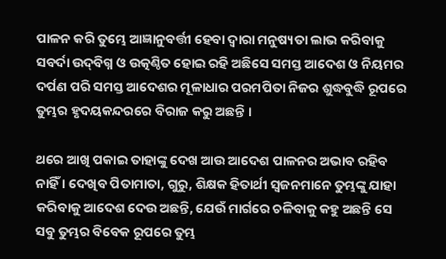ପାଳନ କରି ତୁମ୍ଭେ ଆଜ୍ଞାନୁବର୍ତ୍ତୀ ହେବା ଦ୍ୱାରା ମନୁଷ୍ୟତା ଲାଭ କରିବାକୁ ସବର୍ଦା ଉଦ୍‌ବିଗ୍ନ ଓ ଉତ୍କଣ୍ଠିତ ହୋଇ ରହି ଅଛିସେ ସମସ୍ତ ଆଦେଶ ଓ ନିୟମର ଦର୍ପଣ ପରି ସମସ୍ତ ଆଦେଶର ମୂଳାଧାର ପରମପିତା ନିଜର ଶୁଦ୍ଧବୁଦ୍ଧି ରୂପରେ ତୁମ୍ଭର ହୃଦୟକନ୍ଦରରେ ବିରାଜ କରୁ ଅଛନ୍ତି ।

ଥରେ ଆଖି ପକାଇ ତାହାଙ୍କୁ ଦେଖ ଆଉ ଆଦେଶ ପାଳନର ଅଭାବ ରହିବ ନାହିଁ । ଦେଖିବ ପିତାମାତା, ଗୁରୁ, ଶିକ୍ଷକ ହିତାର୍ଥୀ ସ୍ୱଜନମାନେ ତୁମ୍ଭଙ୍କୁ ଯାହା କରିବାକୁ ଆଦେଶ ଦେଉ ଅଛନ୍ତି, ଯେଉଁ ମାର୍ଗରେ ଚଳିବାକୁ କହୁ ଅଛନ୍ତି ସେ ସବୁ ତୁମ୍ଭର ବିବେକ ରୂପରେ ତୁମ୍ଭ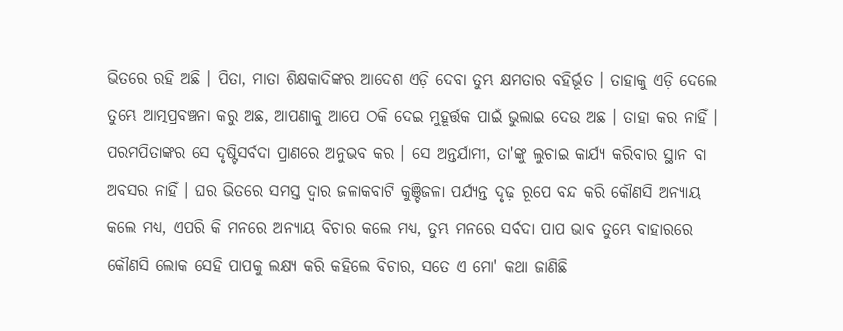ଭିତରେ ରହି ଅଛି । ପିତା, ମାତା ଶିକ୍ଷକାଦିଙ୍କର ଆଦେଶ ଏଡ଼ି ଦେବା ତୁମ୍ଭ କ୍ଷମତାର ବହିର୍ଭୂତ । ତାହାକୁ ଏଡ଼ି ଦେଲେ ତୁମ୍ଭେ ଆତ୍ମପ୍ରବଞ୍ଚନା କରୁ ଅଛ, ଆପଣାକୁ ଆପେ ଠକି ଦେଇ ମୁହୂର୍ତ୍ତକ ପାଇଁ ଭୁଲାଇ ଦେଉ ଅଛ । ତାହା କର ନାହିଁ । ପରମପିତାଙ୍କର ସେ ଦୃଷ୍ଟିସର୍ବଦା ପ୍ରାଣରେ ଅନୁଭବ କର । ସେ ଅନ୍ତର୍ଯାମୀ, ତା'ଙ୍କୁ ଲୁଚାଇ କାର୍ଯ୍ୟ କରିବାର ସ୍ଥାନ ବା ଅବସର ନାହିଁ । ଘର ଭିତରେ ସମସ୍ତ ଦ୍ୱାର ଜଳାକବାଟି କୁଞ୍ଚିଜଳା ପର୍ଯ୍ୟନ୍ତ ଦୃଢ଼ ରୂପେ ବନ୍ଦ କରି କୌଣସି ଅନ୍ୟାୟ କଲେ ମଧ୍ୟ, ଏପରି କି ମନରେ ଅନ୍ୟାୟ ବିଚାର କଲେ ମଧ୍ୟ, ତୁମ୍ଭ ମନରେ ସର୍ବଦା ପାପ ଭାବ ତୁମ୍ଭେ ବାହାରରେ କୌଣସି ଲୋକ ସେହି ପାପକୁ ଲକ୍ଷ୍ୟ କରି କହିଲେ ବିଚାର, ସତେ ଏ ମୋ' କଥା ଜାଣିଛି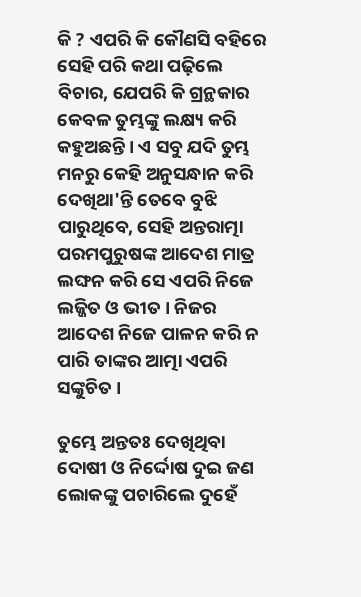କି ? ଏପରି କି କୌଣସି ବହିରେ ସେହି ପରି କଥା ପଢ଼ିଲେ ବିଚାର, ଯେପରି କି ଗ୍ରନ୍ଥକାର କେବଳ ତୁମ୍ଭଙ୍କୁ ଲକ୍ଷ୍ୟ କରି କହୁଅଛନ୍ତି । ଏ ସବୁ ଯଦି ତୁମ୍ଭ ମନରୁ କେହି ଅନୁସନ୍ଧାନ କରି ଦେଖିଥା'ନ୍ତି ତେବେ ବୁଝି ପାରୁଥିବେ, ସେହି ଅନ୍ତରାତ୍ମା ପରମପୁରୁଷଙ୍କ ଆଦେଶ ମାତ୍ର ଲଙ୍ଘନ କରି ସେ ଏପରି ନିଜେ ଲଜ୍ଜିତ ଓ ଭୀତ । ନିଜର ଆଦେଶ ନିଜେ ପାଳନ କରି ନ ପାରି ତାଙ୍କର ଆତ୍ମା ଏପରି ସଙ୍କୁଚିତ ।

ତୁମ୍ଭେ ଅନ୍ତତଃ ଦେଖିଥିବା ଦୋଷୀ ଓ ନିର୍ଦ୍ଦୋଷ ଦୁଇ ଜଣ ଲୋକଙ୍କୁ ପଚାରିଲେ ଦୁହେଁ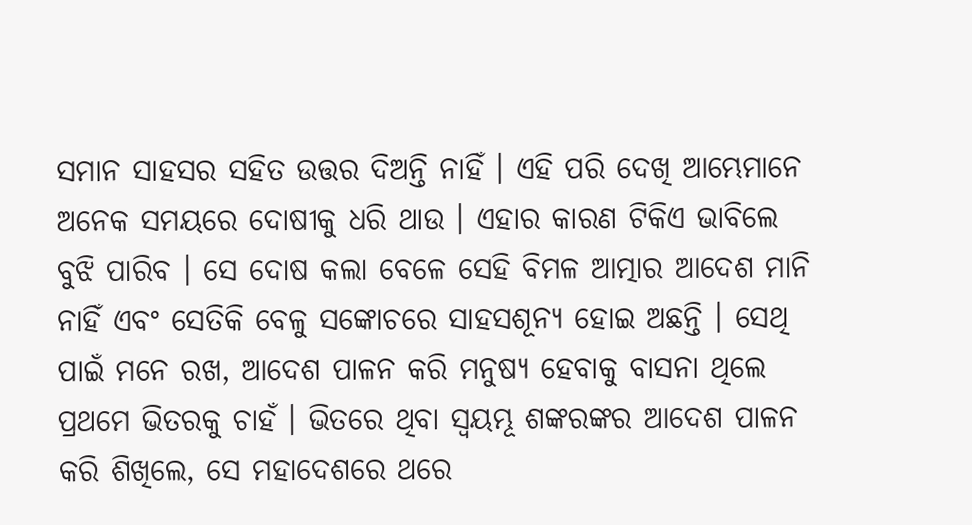ସମାନ ସାହସର ସହିତ ଉତ୍ତର ଦିଅନ୍ତି ନାହିଁ । ଏହି ପରି ଦେଖି ଆମ୍ଭେମାନେ ଅନେକ ସମୟରେ ଦୋଷୀକୁ ଧରି ଥାଉ । ଏହାର କାରଣ ଟିକିଏ ଭାବିଲେ ବୁଝି ପାରିବ । ସେ ଦୋଷ କଲା ବେଳେ ସେହି ବିମଳ ଆତ୍ମାର ଆଦେଶ ମାନି ନାହିଁ ଏବଂ ସେତିକି ବେଳୁ ସଙ୍କୋଚରେ ସାହସଶୂନ୍ୟ ହୋଇ ଅଛନ୍ତି । ସେଥି ପାଇଁ ମନେ ରଖ, ଆଦେଶ ପାଳନ କରି ମନୁଷ୍ୟ ହେବାକୁ ବାସନା ଥିଲେ ପ୍ରଥମେ ଭିତରକୁ ଚାହଁ । ଭିତରେ ଥିବା ସ୍ୱୟମ୍ଭୂ ଶଙ୍କରଙ୍କର ଆଦେଶ ପାଳନ କରି ଶିଖିଲେ, ସେ ମହାଦେଶରେ ଥରେ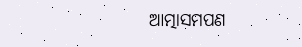ଆତ୍ମାସମପଣ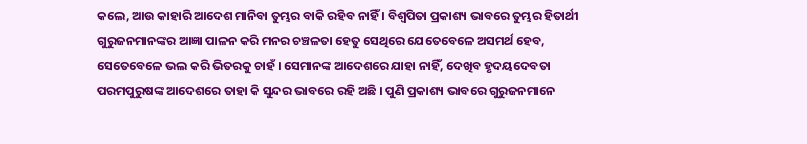କଲେ, ଆଉ କାହାରି ଆଦେଶ ମାନିବା ତୁମ୍ଭର ବାକି ରହିବ ନାହିଁ । ବିଶ୍ୱପିତା ପ୍ରକାଶ୍ୟ ଭାବରେ ତୁମ୍ଭର ହିତାର୍ଥୀ ଗୁରୁଜନମାନଙ୍କର ଆଜ୍ଞା ପାଳନ କରି ମନର ଚଞ୍ଚଳତା ହେତୁ ସେଥିରେ ଯେତେବେଳେ ଅସମର୍ଥ ହେବ, ସେତେବେଳେ ଭଲ କରି ଭିତରକୁ ଚାହଁ । ସେମାନଙ୍କ ଆଦେଶରେ ଯାହା ନାହିଁ, ଦେଖିବ ହୃଦୟଦେବତା ପରମପୁରୁଷଙ୍କ ଆଦେଶରେ ତାହା କି ସୁନ୍ଦର ଭାବରେ ରହି ଅଛି । ପୁଣି ପ୍ରକାଶ୍ୟ ଭାବରେ ଗୁରୁଜନମାନେ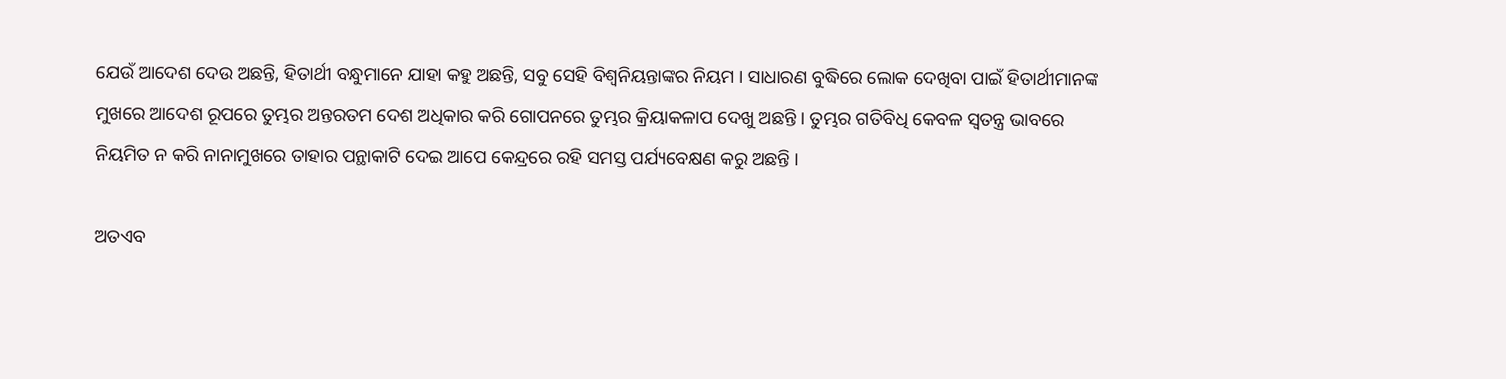ଯେଉଁ ଆଦେଶ ଦେଉ ଅଛନ୍ତି, ହିତାର୍ଥୀ ବନ୍ଧୁମାନେ ଯାହା କହୁ ଅଛନ୍ତି, ସବୁ ସେହି ବିଶ୍ୱନିୟନ୍ତାଙ୍କର ନିୟମ । ସାଧାରଣ ବୁଦ୍ଧିରେ ଲୋକ ଦେଖିବା ପାଇଁ ହିତାର୍ଥୀମାନଙ୍କ ମୁଖରେ ଆଦେଶ ରୂପରେ ତୁମ୍ଭର ଅନ୍ତରତମ ଦେଶ ଅଧିକାର କରି ଗୋପନରେ ତୁମ୍ଭର କ୍ରିୟାକଳାପ ଦେଖୁ ଅଛନ୍ତି । ତୁମ୍ଭର ଗତିବିଧି କେବଳ ସ୍ୱତନ୍ତ୍ର ଭାବରେ ନିୟମିତ ନ କରି ନାନାମୁଖରେ ତାହାର ପନ୍ଥାକାଟି ଦେଇ ଆପେ କେନ୍ଦ୍ରରେ ରହି ସମସ୍ତ ପର୍ଯ୍ୟବେକ୍ଷଣ କରୁ ଅଛନ୍ତି ।

ଅତଏବ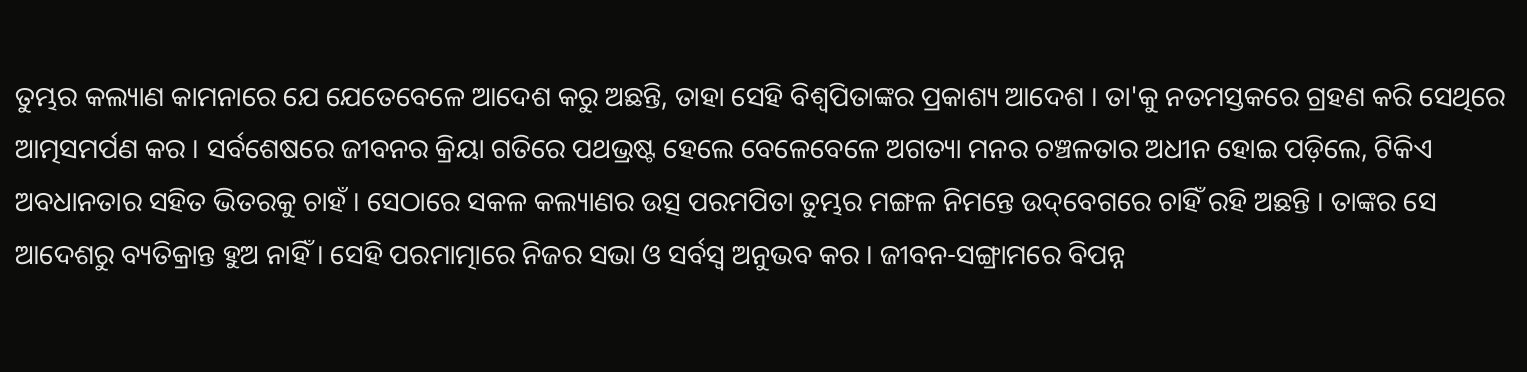ତୁମ୍ଭର କଲ୍ୟାଣ କାମନାରେ ଯେ ଯେତେବେଳେ ଆଦେଶ କରୁ ଅଛନ୍ତି, ତାହା ସେହି ବିଶ୍ୱପିତାଙ୍କର ପ୍ରକାଶ୍ୟ ଆଦେଶ । ତା'କୁ ନତମସ୍ତକରେ ଗ୍ରହଣ କରି ସେଥିରେ ଆତ୍ମସମର୍ପଣ କର । ସର୍ବଶେଷରେ ଜୀବନର କ୍ରିୟା ଗତିରେ ପଥଭ୍ରଷ୍ଟ ହେଲେ ବେଳେବେଳେ ଅଗତ୍ୟା ମନର ଚଞ୍ଚଳତାର ଅଧୀନ ହୋଇ ପଡ଼ିଲେ, ଟିକିଏ ଅବଧାନତାର ସହିତ ଭିତରକୁ ଚାହଁ । ସେଠାରେ ସକଳ କଲ୍ୟାଣର ଉତ୍ସ ପରମପିତା ତୁମ୍ଭର ମଙ୍ଗଳ ନିମନ୍ତେ ଉଦ୍‌ବେଗରେ ଚାହିଁ ରହି ଅଛନ୍ତି । ତାଙ୍କର ସେ ଆଦେଶରୁ ବ୍ୟତିକ୍ରାନ୍ତ ହୁଅ ନାହିଁ । ସେହି ପରମାତ୍ମାରେ ନିଜର ସଭା ଓ ସର୍ବସ୍ୱ ଅନୁ‌ଭବ କର । ଜୀବନ-ସଙ୍ଗ୍ରାମରେ ବିପନ୍ନ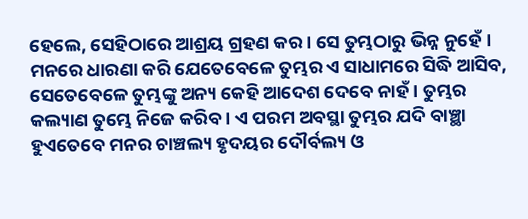ହେଲେ, ସେହିଠାରେ ଆଶ୍ରୟ ଗ୍ରହଣ କର । ସେ ତୁମ୍ଭଠାରୁ ଭିନ୍ନ ନୁହେଁ । ମନରେ ଧାରଣା କରି ଯେତେବେଳେ ତୁମ୍ଭର ଏ ସାଧାମରେ ସିଦ୍ଧି ଆସିବ, ସେତେବେଳେ ତୁମ୍ଭଙ୍କୁ ଅନ୍ୟ କେହି ଆଦେଶ ଦେବେ ନାହଁ । ତୁମ୍ଭର କଲ୍ୟାଣ ତୁମ୍ଭେ ନିଜେ କରିବ । ଏ ପରମ ଅବସ୍ଥା ତୁମ୍ଭର ଯଦି ବାଞ୍ଛା ହୁଏତେବେ ମନର ଚାଞ୍ଚଲ୍ୟ ହୃଦୟର ଦୌର୍ବଲ୍ୟ ଓ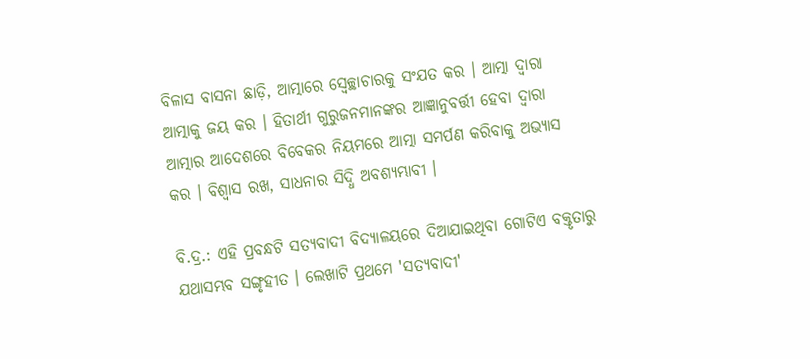ବିଳାସ ବାସନା ଛାଡ଼ି, ଆତ୍ମାରେ ସ୍ୱେଚ୍ଛାଚାରକୁ ସଂଯତ କର । ଆତ୍ମା ଦ୍ୱାରା ଆତ୍ମାକୁ ଜୟ କର । ହିତାର୍ଥୀ ଗୁରୁଜନମାନଙ୍କର ଆଜ୍ଞାନୁବର୍ତ୍ତୀ ହେବା ଦ୍ୱାରା ଆତ୍ମାର ଆଦେଶରେ ବିବେକର ନିୟମରେ ଆତ୍ମା ସମର୍ପଣ କରିବାକୁ ଅଭ୍ୟାସ କର । ବିଶ୍ୱାସ ରଖ, ସାଧନାର ସିଦ୍ଧି ଅବଶ୍ୟମ୍ଭାବୀ ।

ବି.ଦ୍ର.: ଏହି ପ୍ରବନ୍ଧଟି ସତ୍ୟବାଦୀ ବିଦ୍ୟାଳୟରେ ଦିଆଯାଇଥିବା ଗୋଟିଏ ବକ୍ତୃତାରୁ ଯଥାସମ୍ଭବ ସଙ୍ଗୃହୀତ । ଲେଖାଟି ପ୍ରଥମେ 'ସତ୍ୟବାଦୀ'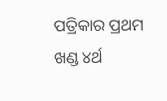ପତ୍ରିକାର ପ୍ରଥମ ଖଣ୍ଡ ୪ର୍ଥ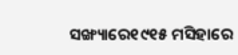ସଙ୍ଖ୍ୟାରେ୧୯୧୫ ମସିହାରେ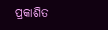ପ୍ରକାଶିତ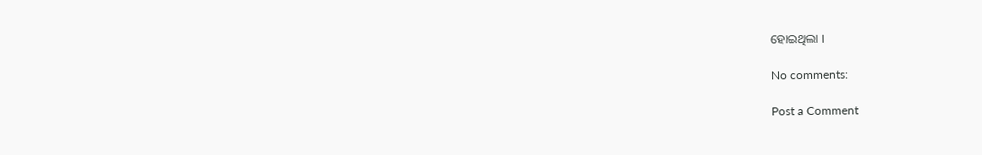ହୋଇଥିଲା ।

No comments:

Post a Comment